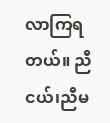လာကြရတယ်။ ညီငယ်၊ညီမ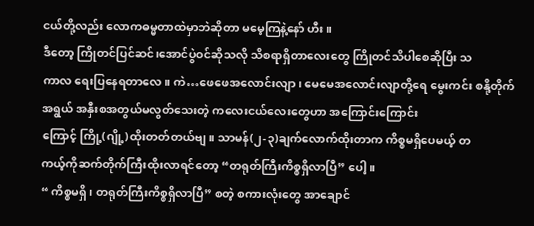ငယ်တို့လည်း လောကဓမ္မတာထဲမှာဘဲဆိုတာ မမေ့ကြနဲ့နော် ဟီး။
ဒီတော့ ကြိုတင်ပြင်ဆင်၊အောင်ပွဲဝင်ဆိုသလို သိစရာရှိတာလေးတွေ ကြိုတင်သိပါစေဆိုပြီး သ
ကာလ ရေးပြနေရတာလေ။ ကဲ…ဖေဖေအလောင်းလျာ၊ မေမေအလောင်းလျာတို့ရေ မွေးကင်း စနို့တိုက်အရွယ် အနှီးစအတွယ်မလွတ်သေးတဲ့ ကလေးငယ်လေးတွေဟာ အကြောင်းကြောင်း
ကြောင့် ကြို့(ဂျို့)ထိုးတတ်တယ်ဗျ။ သာမန်(၂-၃)ချက်လောက်ထိုးတာက ကိစ္စမရှိပေမယ့် တ
ကယ့်ကိုဆက်တိုက်ကြီးထိုးလာရင်တော့ “တရုတ်ကြီးကိစ္စရှိလာပြီ” ပေါ့။
“ ကိစ္စမရှိ၊ တရုတ်ကြီးကိစ္စရှိလာပြီ” စတဲ့ စကားလုံးတွေ အာချောင်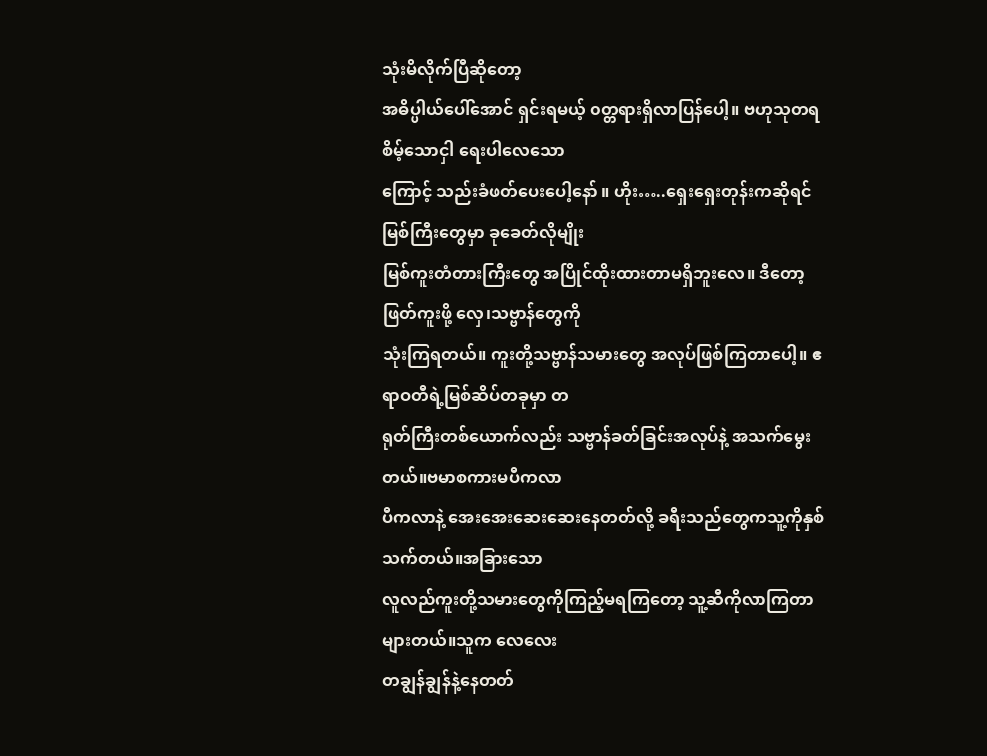သုံးမိလိုက်ပြီဆိုတော့
အဓိပ္ပါယ်ပေါ်အောင် ရှင်းရမယ့် ၀တ္တရားရှိလာပြန်ပေါ့။ ဗဟုသုတရစိမ့်သောငှါ ရေးပါလေသော
ကြောင့် သည်းခံဖတ်ပေးပေါ့နော် ။ ဟိုး…..ရှေးရှေးတုန်းကဆိုရင် မြစ်ကြီးတွေမှာ ခုခေတ်လိုမျိုး
မြစ်ကူးတံတားကြီးတွေ အပြိုင်ထိုးထားတာမရှိဘူးလေ။ ဒီတော့ ဖြတ်ကူးဖို့ လှေ၊သဗ္ဗာန်တွေကို
သုံးကြရတယ်။ ကူးတို့သဗ္ဗာန်သမားတွေ အလုပ်ဖြစ်ကြတာပေါ့။ ဧရာဝတီရဲ့မြစ်ဆိပ်တခုမှာ တ
ရုတ်ကြီးတစ်ယောက်လည်း သဗ္ဗာန်ခတ်ခြင်းအလုပ်နဲ့ အသက်မွေးတယ်။ဗမာစကားမပီကလာ
ပီကလာနဲ့ အေးအေးဆေးဆေးနေတတ်လို့ ခရီးသည်တွေကသူ့ကိုနှစ်သက်တယ်။အခြားသော
လူလည်ကူးတို့သမားတွေကိုကြည့်မရကြတော့ သူ့ဆီကိုလာကြတာများတယ်။သူက လေလေး
တချွန်ချွန်နဲ့နေတတ်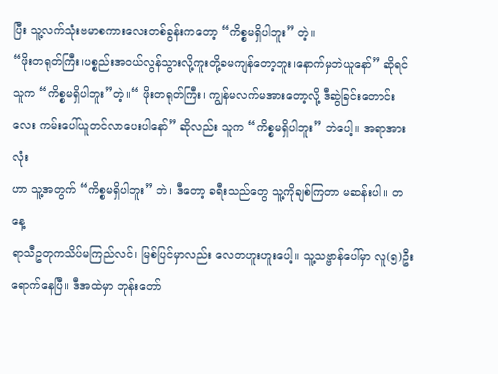ပြီး သူ့လက်သုံးဗမာစကားလေးတစ်ခွန်းကတော့ “ကိစ္စမရှိပါဘူး” တဲ့။
“ဖိုးတရုတ်ကြီး၊ပစ္စည်းအ၀ယ်လွန်သွားလို့ကူးတို့ခမကျန်တော့ဘူး၊နောက်မှဘဲယူနော်” ဆိုရင် သူက “ကိစ္စမရှိပါဘူး”တဲ့။“ ဖိုးတရုတ်ကြီး၊ ကျွန်မလက်မအားတော့လို့ ဒီဆွဲခြင်းတောင်း
လေး ကမ်းပေါ်ယူတင်လာပေးပါနော်” ဆိုလည်း သူက “ကိစ္စမရှိပါဘူး” ဘဲပေါ့။ အရာအားလုံး
ဟာ သူ့အတွက် “ကိစ္စမရှိပါဘူး” ဘဲ၊ ဒီတော့ ခရီးသည်တွေ သူ့ကိုချစ်ကြတာ မဆန်းပါ။ တနေ့
ရာသီဥတုကသိပ်မကြည်လင်၊ မြစ်ပြင်မှာလည်း လေတဟူးဟူးပေါ့။ သူ့သဗ္ဗာန်ပေါ်မှာ လူ(၅)ဦး
ရောက်နေပြီ။ ဒီအထဲမှာ ဘုန်းတော်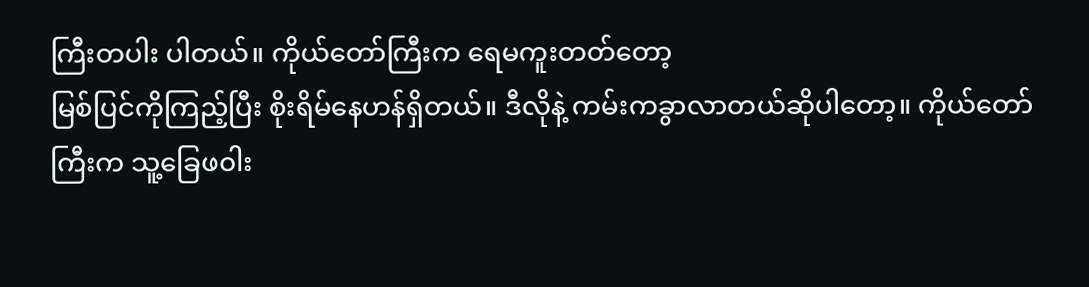ကြီးတပါး ပါတယ်။ ကိုယ်တော်ကြီးက ရေမကူးတတ်တော့
မြစ်ပြင်ကိုကြည့်ပြီး စိုးရိမ်နေဟန်ရှိတယ်။ ဒီလိုနဲ့ ကမ်းကခွာလာတယ်ဆိုပါတော့။ ကိုယ်တော်
ကြီးက သူ့ခြေဖ၀ါး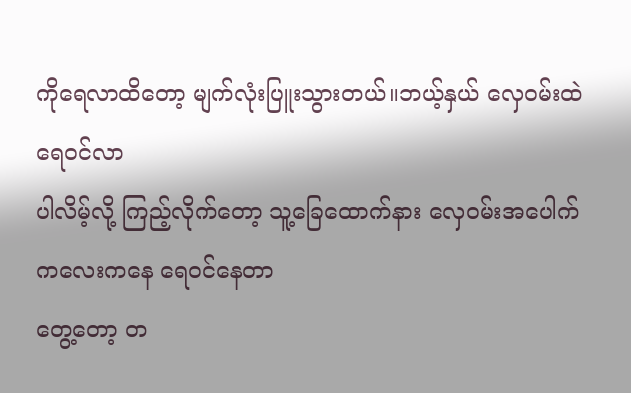ကိုရေလာထိတော့ မျက်လုံးပြူးသွားတယ်။ဘယ့်နှယ် လှေဝမ်းထဲ ရေ၀င်လာ
ပါလိမ့်လို့ ကြည့်လိုက်တော့ သူ့ခြေထောက်နား လှေဝမ်းအပေါက်ကလေးကနေ ရေ၀င်နေတာ
တွေ့တော့ တ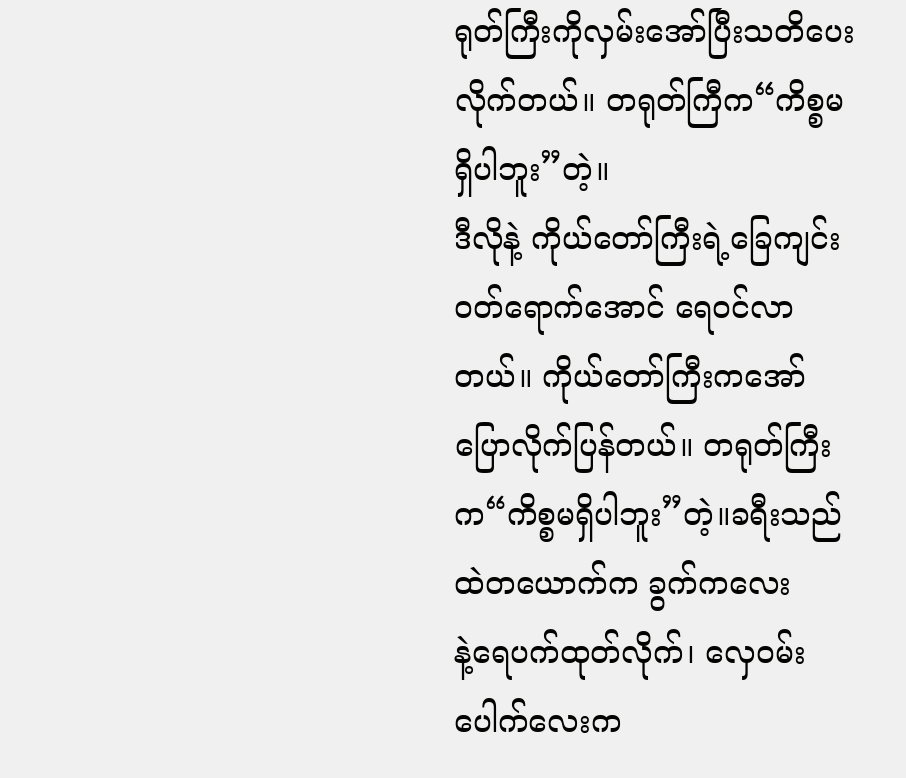ရုတ်ကြီးကိုလှမ်းအော်ပြီးသတိပေးလိုက်တယ်။ တရုတ်ကြီက“ကိစ္စမရှိပါဘူး”တဲ့။
ဒီလိုနဲ့ ကိုယ်တော်ကြီးရဲ့ခြေကျင်းဝတ်ရောက်အောင် ရေ၀င်လာတယ်။ ကိုယ်တော်ကြီးကအော်
ပြောလိုက်ပြန်တယ်။ တရုတ်ကြီးက“ကိစ္စမရှိပါဘူး”တဲ့။ခရီးသည်ထဲတယောက်က ခွက်ကလေး
နဲ့ရေပက်ထုတ်လိုက်၊ လှေဝမ်းပေါက်လေးက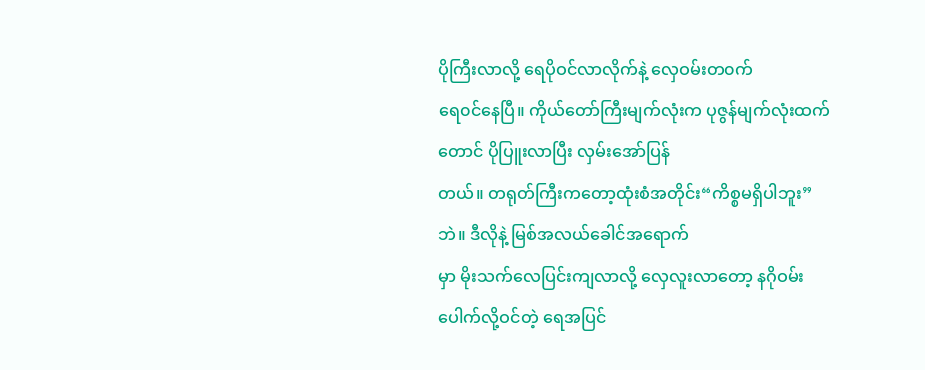ပိုကြီးလာလို့ ရေပိုဝင်လာလိုက်နဲ့ လှေဝမ်းတ၀က်
ရေ၀င်နေပြီ။ ကိုယ်တော်ကြီးမျက်လုံးက ပုဇွန်မျက်လုံးထက်တောင် ပိုပြူးလာပြီး လှမ်းအော်ပြန်
တယ်။ တရုတ်ကြီးကတော့ထုံးစံအတိုင်း“ကိစ္စမရှိပါဘူး”ဘဲ။ ဒီလိုနဲ့ မြစ်အလယ်ခေါင်အရောက်
မှာ မိုးသက်လေပြင်းကျလာလို့ လှေလူးလာတော့ နဂိုဝမ်းပေါက်လို့ဝင်တဲ့ ရေအပြင်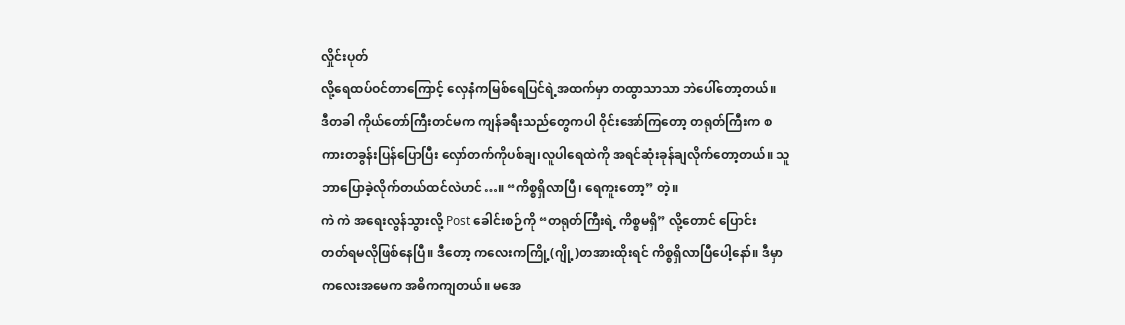လှိုင်းပုတ်
လို့ရေထပ်ဝင်တာကြောင့် လှေနံကမြစ်ရေပြင်ရဲ့အထက်မှာ တထွာသာသာ ဘဲပေါ်တော့တယ်။
ဒီတခါ ကိုယ်တော်ကြီးတင်မက ကျန်ခရီးသည်တွေကပါ ၀ိုင်းအော်ကြတော့ တရုတ်ကြီးက စ
ကားတခွန်းပြန်ပြောပြီး လှော်တက်ကိုပစ်ချ၊လူပါရေထဲကို အရင်ဆုံးခုန်ချလိုက်တော့တယ်။ သူ
ဘာပြောခဲ့လိုက်တယ်ထင်လဲဟင်…။ “ကိစ္စရှိလာပြီ၊ ရေကူးတော့” တဲ့။
ကဲ ကဲ အရေးလွန်သွားလို့ Post ခေါင်းစဉ်ကို “တရုတ်ကြီးရဲ့ ကိစ္စမရှိ” လို့တောင် ပြောင်း
တတ်ရမလိုဖြစ်နေပြီ။ ဒီတော့ ကလေးကကြို့(ဂျို့)တအားထိုးရင် ကိစ္စရှိလာပြီပေါ့နော်။ ဒီမှာ
ကလေးအမေက အဓိကကျတယ်။ မအေ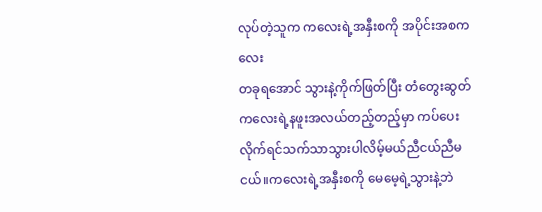လုပ်တဲ့သူက ကလေးရဲ့အနှီးစကို အပိုင်းအစကလေး
တခုရအောင် သွားနဲ့ကိုက်ဖြတ်ပြီး တံတွေးဆွတ် ကလေးရဲ့နဖူးအလယ်တည့်တည့်မှာ ကပ်ပေး
လိုက်ရင်သက်သာသွားပါလိမ့်မယ်ညီငယ်ညီမငယ်။ကလေးရဲ့အနှီးစကို မေမေ့ရဲ့သွားနဲ့ဘဲ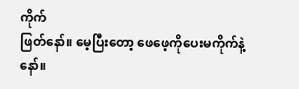ကိုက်
ဖြတ်နော်။ မေ့ပြီးတော့ ဖေဖေ့ကိုပေးမကိုက်နဲ့နော်။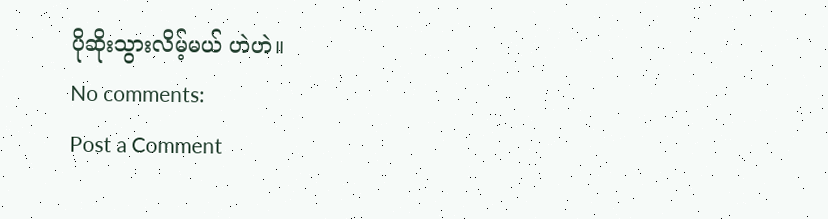ပိုဆိုးသွားလိမ့်မယ် ဟဲဟဲ။
No comments:
Post a Comment